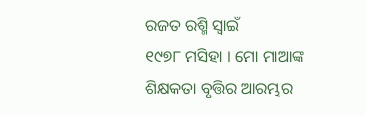ରଜତ ରଶ୍ମି ସ୍ୱାଇଁ
୧୯୭୮ ମସିହା । ମୋ ମାଆଙ୍କ ଶିକ୍ଷକତା ବୃତ୍ତିର ଆରମ୍ଭର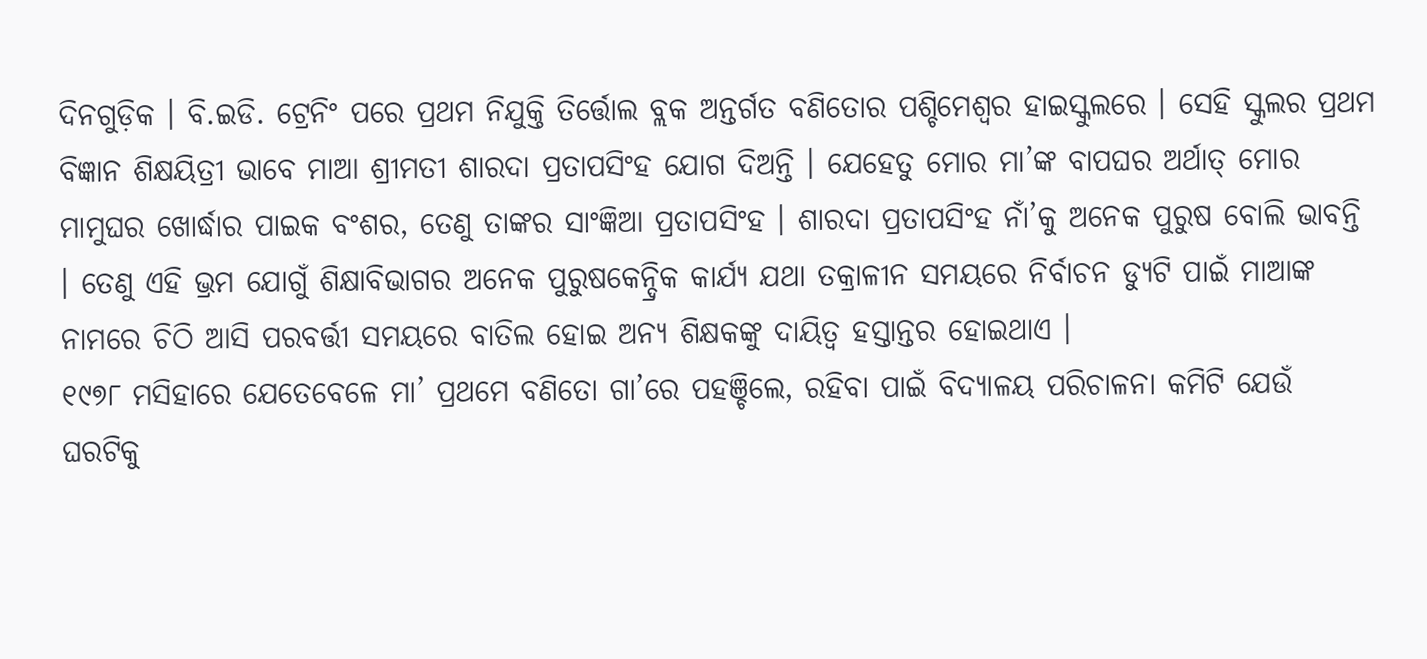ଦିନଗୁଡ଼ିକ । ବି.ଇଡି. ଟ୍ରେନିଂ ପରେ ପ୍ରଥମ ନିଯୁକ୍ତି ତିର୍ତ୍ତୋଲ ବ୍ଲକ ଅନ୍ତର୍ଗତ ବଣିତୋର ପଶ୍ଚିମେଶ୍ୱର ହାଇସ୍କୁଲରେ । ସେହି ସ୍କୁଲର ପ୍ରଥମ ବିଜ୍ଞାନ ଶିକ୍ଷୟିତ୍ରୀ ଭାବେ ମାଆ ଶ୍ରୀମତୀ ଶାରଦା ପ୍ରତାପସିଂହ ଯୋଗ ଦିଅନ୍ତି । ଯେହେତୁ ମୋର ମା’ଙ୍କ ବାପଘର ଅର୍ଥାତ୍ ମୋର ମାମୁଘର ଖୋର୍ଦ୍ଧାର ପାଇକ ବଂଶର, ତେଣୁ ତାଙ୍କର ସାଂଜ୍ଞିଆ ପ୍ରତାପସିଂହ । ଶାରଦା ପ୍ରତାପସିଂହ ନାଁ’କୁ ଅନେକ ପୁରୁଷ ବୋଲି ଭାବନ୍ତି । ତେଣୁ ଏହି ଭ୍ରମ ଯୋଗୁଁ ଶିକ୍ଷାବିଭାଗର ଅନେକ ପୁରୁଷକେନ୍ଦ୍ରିକ କାର୍ଯ୍ୟ ଯଥା ତକ୍ରାଳୀନ ସମୟରେ ନିର୍ବାଚନ ଡ୍ୟୁଟି ପାଇଁ ମାଆଙ୍କ ନାମରେ ଚିଠି ଆସି ପରବର୍ତ୍ତୀ ସମୟରେ ବାତିଲ ହୋଇ ଅନ୍ୟ ଶିକ୍ଷକଙ୍କୁ ଦାୟିତ୍ୱ ହସ୍ତାନ୍ତର ହୋଇଥାଏ ।
୧୯୭୮ ମସିହାରେ ଯେତେବେଳେ ମା’ ପ୍ରଥମେ ବଣିତୋ ଗା’ରେ ପହଞ୍ଚିଲେ, ରହିବା ପାଇଁ ବିଦ୍ୟାଳୟ ପରିଚାଳନା କମିଟି ଯେଉଁ ଘରଟିକୁ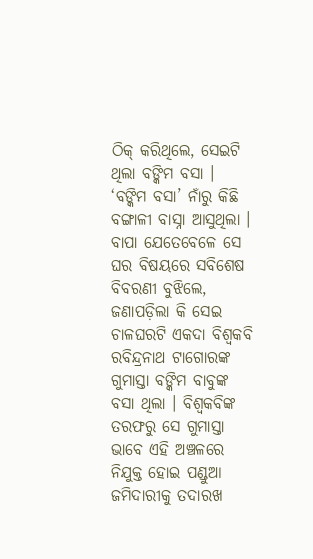ଠିକ୍ କରିଥିଲେ, ସେଇଟି ଥିଲା ବଙ୍କିମ ବସା । ‘ବଙ୍କିମ ବସା’ ନାଁରୁ କିଛି ବଙ୍ଗାଳୀ ବାସ୍ନା ଆସୁଥିଲା । ବାପା ଯେତେବେଳେ ସେ ଘର ବିଷୟରେ ସବିଶେଷ ବିବରଣୀ ବୁଝିଲେ, ଜଣାପଡ଼ିଲା କି ସେଇ ଚାଳଘରଟି ଏକଦା ବିଶ୍ୱକବି ରବିନ୍ଦ୍ରନାଥ ଟାଗୋରଙ୍କ ଗୁମାସ୍ତା ବଙ୍କିମ ବାବୁଙ୍କ ବସା ଥିଲା । ବିଶ୍ୱକବିଙ୍କ ତରଫରୁ ସେ ଗୁମାସ୍ତା ଭାବେ ଏହି ଅଞ୍ଚଳରେ ନିଯୁକ୍ତ ହୋଇ ପଣ୍ଡୁଆ ଜମିଦାରୀକୁ ତଦାରଖ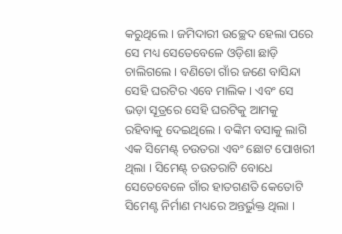କରୁଥିଲେ । ଜମିଦାରୀ ଉଚ୍ଛେଦ ହେଲା ପରେ ସେ ମଧ୍ୟ ସେତେବେଳେ ଓଡ଼ିଶା ଛାଡ଼ି ଚାଲିଗଲେ । ବଣିତୋ ଗାଁର ଜଣେ ବାସିନ୍ଦା ସେହି ଘରଟିର ଏବେ ମାଲିକ । ଏବଂ ସେ ଭଡ଼ା ସୂତ୍ରରେ ସେହି ଘରଟିକୁ ଆମକୁ ରହିବାକୁ ଦେଇଥିଲେ । ବଙ୍କିମ ବସାକୁ ଲାଗି ଏକ ସିମେଣ୍ଟ୍ ଚଉତରା ଏବଂ ଛୋଟ ପୋଖରୀ ଥିଲା । ସିମେଣ୍ଟ୍ ଚଉତରାଟି ବୋଧେ ସେତେବେଳେ ଗାଁର ହାତଗଣତି କେତୋଟି ସିମେଣ୍ଟ ନିର୍ମାଣ ମଧ୍ୟରେ ଅନ୍ତର୍ଭୁକ୍ତ ଥିଲା ।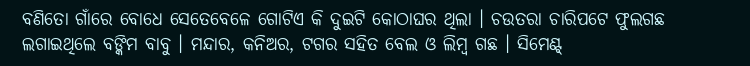ବଣିତୋ ଗାଁରେ ବୋଧେ ସେତେବେଳେ ଗୋଟିଏ କି ଦୁଇଟି କୋଠାଘର ଥିଲା । ଚଉତରା ଚାରିପଟେ ଫୁଲଗଛ ଲଗାଇଥିଲେ ବଙ୍କିମ ବାବୁ । ମନ୍ଦାର, କନିଅର, ଟଗର ସହିତ ବେଲ ଓ ଲିମ୍ବ ଗଛ । ସିମେଣ୍ଟ୍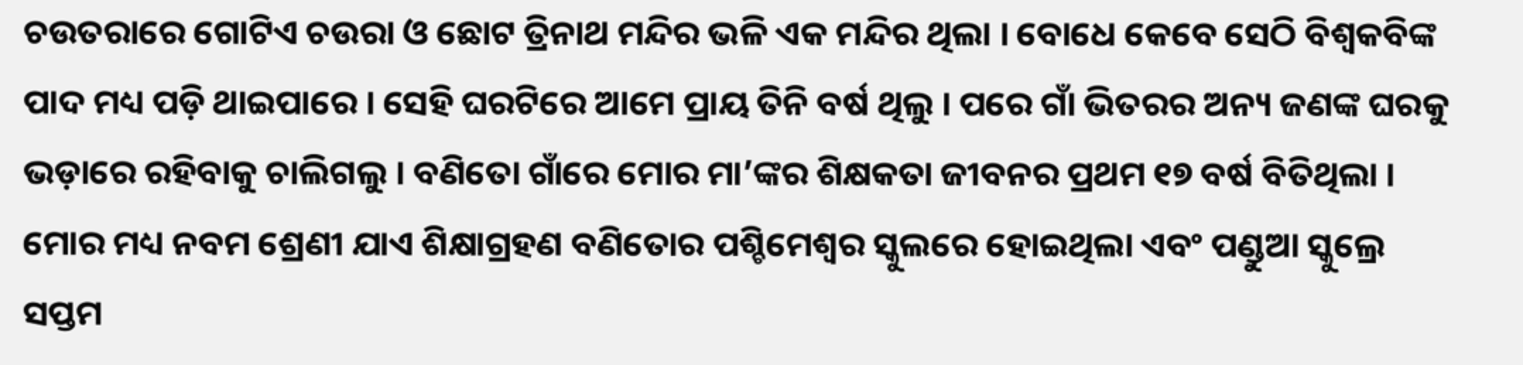ଚଉତରାରେ ଗୋଟିଏ ଚଉରା ଓ ଛୋଟ ତ୍ରିନାଥ ମନ୍ଦିର ଭଳି ଏକ ମନ୍ଦିର ଥିଲା । ବୋଧେ କେବେ ସେଠି ବିଶ୍ୱକବିଙ୍କ ପାଦ ମଧ୍ୟ ପଡ଼ି ଥାଇପାରେ । ସେହି ଘରଟିରେ ଆମେ ପ୍ରାୟ ତିନି ବର୍ଷ ଥିଲୁ । ପରେ ଗାଁ ଭିତରର ଅନ୍ୟ ଜଣଙ୍କ ଘରକୁ ଭଡ଼ାରେ ରହିବାକୁ ଚାଲିଗଲୁ । ବଣିତୋ ଗାଁରେ ମୋର ମା’ଙ୍କର ଶିକ୍ଷକତା ଜୀବନର ପ୍ରଥମ ୧୭ ବର୍ଷ ବିତିଥିଲା । ମୋର ମଧ୍ୟ ନବମ ଶ୍ରେଣୀ ଯାଏ ଶିକ୍ଷାଗ୍ରହଣ ବଣିତୋର ପଶ୍ଚିମେଶ୍ୱର ସ୍କୁଲରେ ହୋଇଥିଲା ଏବଂ ପଣ୍ଡୁଆ ସ୍କୁଲ୍ରେ ସପ୍ତମ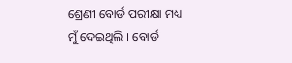ଶ୍ରେଣୀ ବୋର୍ଡ ପରୀକ୍ଷା ମଧ୍ୟ ମୁଁ ଦେଇଥିଲି । ବୋର୍ଡ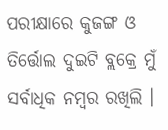ପରୀକ୍ଷାରେ କୁଜଙ୍ଗ ଓ ତିର୍ତ୍ତୋଲ ଦୁଇଟି ବ୍ଲକ୍ରେ ମୁଁ ସର୍ବାଧିକ ନମ୍ବର ରଖିଲି ।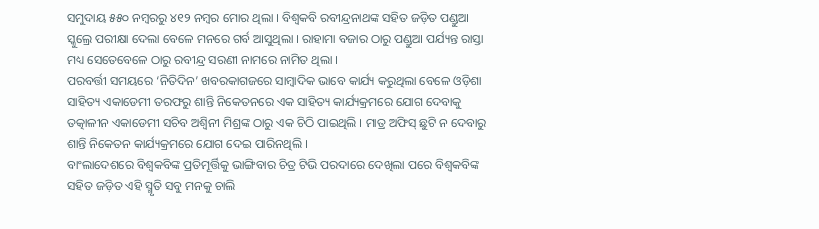ସମୁଦାୟ ୫୫୦ ନମ୍ବରରୁ ୪୧୨ ନମ୍ବର ମୋର ଥିଲା । ବିଶ୍ୱକବି ରବୀନ୍ଦ୍ରନାଥଙ୍କ ସହିତ ଜଡ଼ିତ ପଣ୍ଡୁଆ ସ୍କୁଲ୍ରେ ପରୀକ୍ଷା ଦେଲା ବେଳେ ମନରେ ଗର୍ବ ଆସୁଥିଲା । ରାହାମା ବଜାର ଠାରୁ ପଣ୍ଡୁଆ ପର୍ଯ୍ୟନ୍ତ ରାସ୍ତା ମଧ୍ୟ ସେତେବେଳେ ଠାରୁ ରବୀନ୍ଦ୍ର ସରଣୀ ନାମରେ ନାମିତ ଥିଲା ।
ପରବର୍ତ୍ତୀ ସମୟରେ ‘ନିତିଦିନ’ ଖବରକାଗଜରେ ସାମ୍ବାଦିକ ଭାବେ କାର୍ଯ୍ୟ କରୁଥିଲା ବେଳେ ଓଡ଼ିଶା ସାହିତ୍ୟ ଏକାଡେମୀ ତରଫରୁ ଶାନ୍ତି ନିକେତନରେ ଏକ ସାହିତ୍ୟ କାର୍ଯ୍ୟକ୍ରମରେ ଯୋଗ ଦେବାକୁ ତତ୍କାଳୀନ ଏକାଡେମୀ ସଚିବ ଅଶ୍ୱିନୀ ମିଶ୍ରଙ୍କ ଠାରୁ ଏକ ଚିଠି ପାଇଥିଲି । ମାତ୍ର ଅଫିସ୍ ଛୁଟି ନ ଦେବାରୁ ଶାନ୍ତି ନିକେତନ କାର୍ଯ୍ୟକ୍ରମରେ ଯୋଗ ଦେଇ ପାରିନଥିଲି ।
ବାଂଲାଦେଶରେ ବିଶ୍ୱକବିଙ୍କ ପ୍ରତିମୂର୍ତ୍ତିକୁ ଭାଙ୍ଗିବାର ଚିତ୍ର ଟିଭି ପରଦାରେ ଦେଖିଲା ପରେ ବିଶ୍ୱକବିଙ୍କ ସହିତ ଜଡ଼ିତ ଏହି ସ୍ମୃତି ସବୁ ମନକୁ ଚାଲି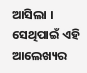ଆସିଲା । ସେଥିପାଇଁ ଏହି ଆଲେଖ୍ୟର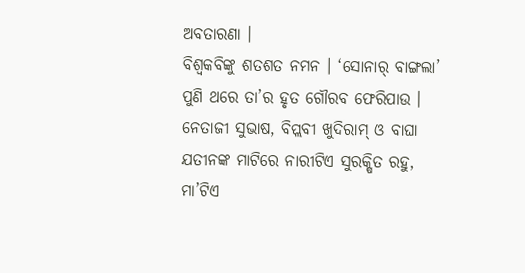ଅବତାରଣା ।
ବିଶ୍ୱକବିଙ୍କୁ ଶତଶତ ନମନ । ‘ସୋନାର୍ ବାଙ୍ଗଲା’ ପୁଣି ଥରେ ତା’ର ହୃତ ଗୌରବ ଫେରିପାଉ । ନେତାଜୀ ସୁଭାଷ, ବିପ୍ଲବୀ ଖୁଦିରାମ୍ ଓ ବାଘା ଯତୀନଙ୍କ ମାଟିରେ ନାରୀଟିଏ ସୁରକ୍ଷିତ ରହୁ, ମା’ଟିଏ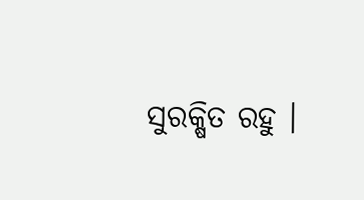ସୁରକ୍ଷିତ ରହୁ ।